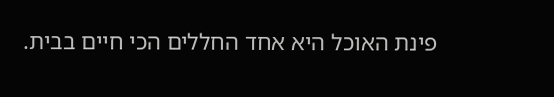פינת האוכל היא אחד החללים הכי חיים בבית.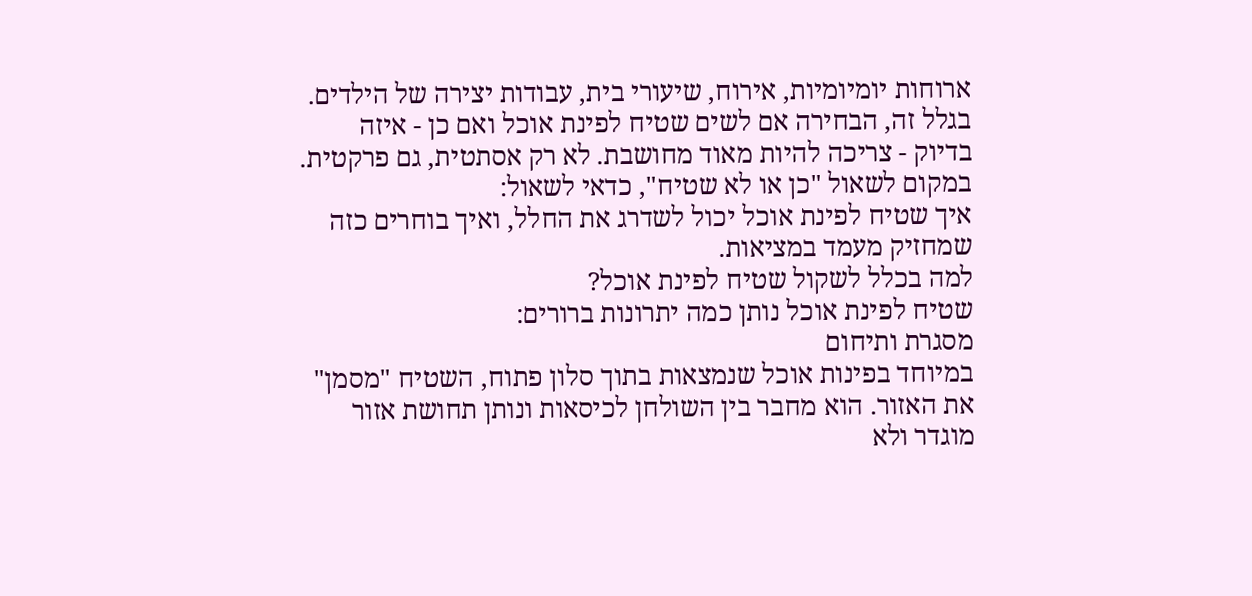ארוחות יומיומיות, אירוח, שיעורי בית, עבודות יצירה של הילדים. בגלל זה, הבחירה אם לשים שטיח לפינת אוכל ואם כן - איזה בדיוק - צריכה להיות מאוד מחושבת. לא רק אסתטית, גם פרקטית.
במקום לשאול "כן או לא שטיח", כדאי לשאול:
איך שטיח לפינת אוכל יכול לשדרג את החלל, ואיך בוחרים כזה שמחזיק מעמד במציאות.
למה בכלל לשקול שטיח לפינת אוכל?
שטיח לפינת אוכל נותן כמה יתרונות ברורים:
מסגרת ותיחום
במיוחד בפינות אוכל שנמצאות בתוך סלון פתוח, השטיח "מסמן" את האזור. הוא מחבר בין השולחן לכיסאות ונותן תחושת אזור מוגדר ולא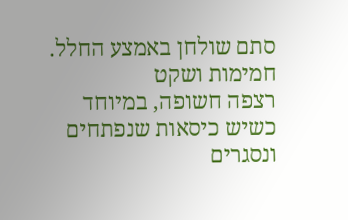סתם שולחן באמצע החלל.
חמימות ושקט
רצפה חשופה, במיוחד כשיש כיסאות שנפתחים ונסגרים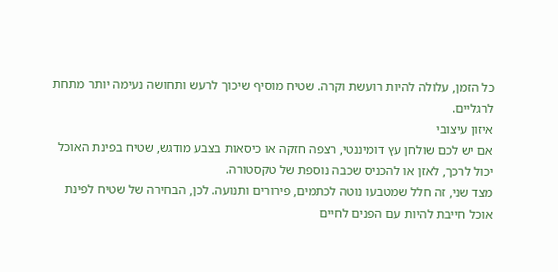כל הזמן, עלולה להיות רועשת וקרה. שטיח מוסיף שיכוך לרעש ותחושה נעימה יותר מתחת לרגליים.
איזון עיצובי
אם יש לכם שולחן עץ דומיננטי, רצפה חזקה או כיסאות בצבע מודגש, שטיח בפינת האוכל יכול לרכך, לאזן או להכניס שכבה נוספת של טקסטורה.
מצד שני, זה חלל שמטבעו נוטה לכתמים, פירורים ותנועה. לכן, הבחירה של שטיח לפינת אוכל חייבת להיות עם הפנים לחיים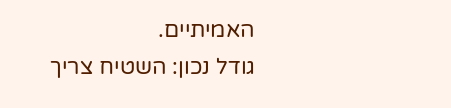האמיתיים.
גודל נכון: השטיח צריך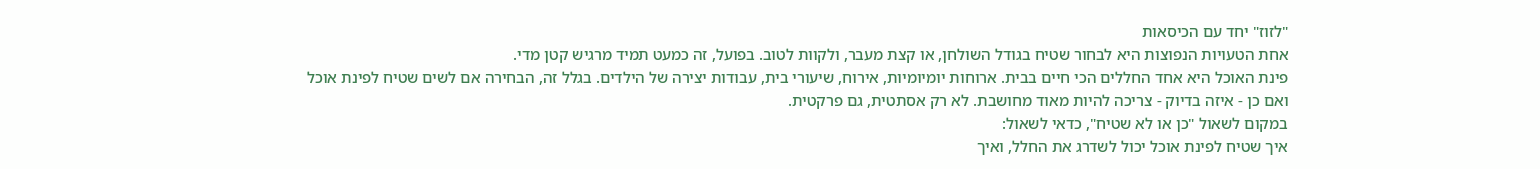"לזוז" יחד עם הכיסאות
אחת הטעויות הנפוצות היא לבחור שטיח בגודל השולחן, או קצת מעבר, ולקוות לטוב. בפועל, זה כמעט תמיד מרגיש קטן מדי.
פינת האוכל היא אחד החללים הכי חיים בבית. ארוחות יומיומיות, אירוח, שיעורי בית, עבודות יצירה של הילדים. בגלל זה, הבחירה אם לשים שטיח לפינת אוכל ואם כן - איזה בדיוק - צריכה להיות מאוד מחושבת. לא רק אסתטית, גם פרקטית.
במקום לשאול "כן או לא שטיח", כדאי לשאול:
איך שטיח לפינת אוכל יכול לשדרג את החלל, ואיך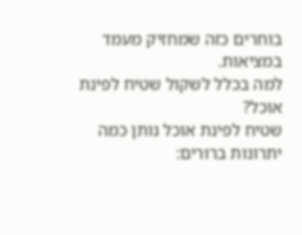בוחרים כזה שמחזיק מעמד במציאות.
למה בכלל לשקול שטיח לפינת אוכל?
שטיח לפינת אוכל נותן כמה יתרונות ברורים: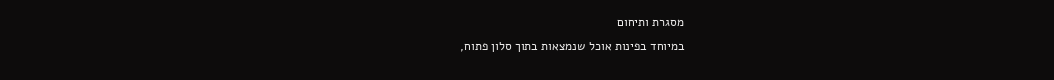מסגרת ותיחום
במיוחד בפינות אוכל שנמצאות בתוך סלון פתוח,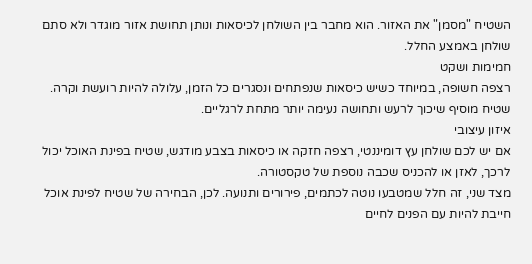השטיח "מסמן" את האזור. הוא מחבר בין השולחן לכיסאות ונותן תחושת אזור מוגדר ולא סתם שולחן באמצע החלל.
חמימות ושקט
רצפה חשופה, במיוחד כשיש כיסאות שנפתחים ונסגרים כל הזמן, עלולה להיות רועשת וקרה. שטיח מוסיף שיכוך לרעש ותחושה נעימה יותר מתחת לרגליים.
איזון עיצובי
אם יש לכם שולחן עץ דומיננטי, רצפה חזקה או כיסאות בצבע מודגש, שטיח בפינת האוכל יכול לרכך, לאזן או להכניס שכבה נוספת של טקסטורה.
מצד שני, זה חלל שמטבעו נוטה לכתמים, פירורים ותנועה. לכן, הבחירה של שטיח לפינת אוכל חייבת להיות עם הפנים לחיים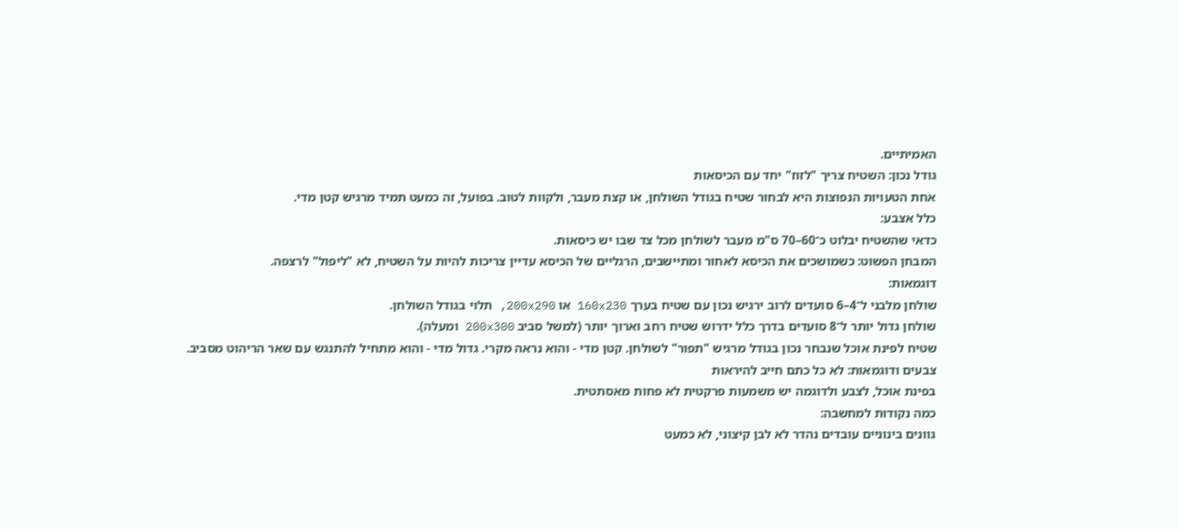האמיתיים.
גודל נכון: השטיח צריך "לזוז" יחד עם הכיסאות
אחת הטעויות הנפוצות היא לבחור שטיח בגודל השולחן, או קצת מעבר, ולקוות לטוב. בפועל, זה כמעט תמיד מרגיש קטן מדי.
כלל אצבע:
כדאי שהשטיח יבלוט כ־60–70 ס"מ מעבר לשולחן מכל צד שבו יש כיסאות.
המבחן הפשוט: כשמושכים את הכיסא לאחור ומתיישבים, הרגליים של הכיסא עדיין צריכות להיות על השטיח, לא "ליפול" לרצפה.
דוגמאות:
שולחן מלבני ל־4–6 סועדים לרוב ירגיש נכון עם שטיח בערך 160x230 או 200x290, תלוי בגודל השולחן.
שולחן גדול יותר ל־8 סועדים בדרך כלל ידרוש שטיח רחב וארוך יותר (למשל סביב 200x300 ומעלה).
שטיח לפינת אוכל שנבחר נכון בגודל מרגיש "תפור" לשולחן. קטן מדי - והוא נראה מקרי. גדול מדי - והוא מתחיל להתנגש עם שאר הריהוט מסביב.
צבעים ודוגמאות: לא כל כתם חייב להיראות
בפינת אוכל, לצבע ולדוגמה יש משמעות פרקטית לא פחות מאסתטית.
כמה נקודות למחשבה:
גוונים בינוניים עובדים נהדר לא לבן קיצוני, לא כמעט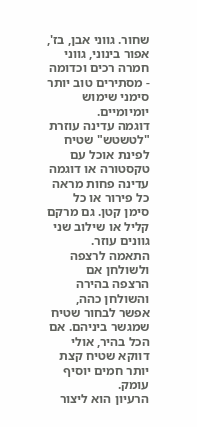שחור. גווני אבן, בז', אפור בינוני, גווני חמרה רכים וכדומה - מסתירים טוב יותר סימני שימוש יומיומיים.
דוגמה עדינה עוזרת "לטשטש" שטיח לפינת אוכל עם טקסטורה או דוגמה עדינה פחות מראה כל פירור או כל סימן קטן. גם מרקם קליל או שילוב שני גוונים עוזר.
התאמה לרצפה ולשולחן אם הרצפה בהירה והשולחן כהה, אפשר לבחור שטיח שמגשר ביניהם. אם הכל בהיר, אולי דווקא שטיח קצת יותר חמים יוסיף עומק.
הרעיון הוא ליצור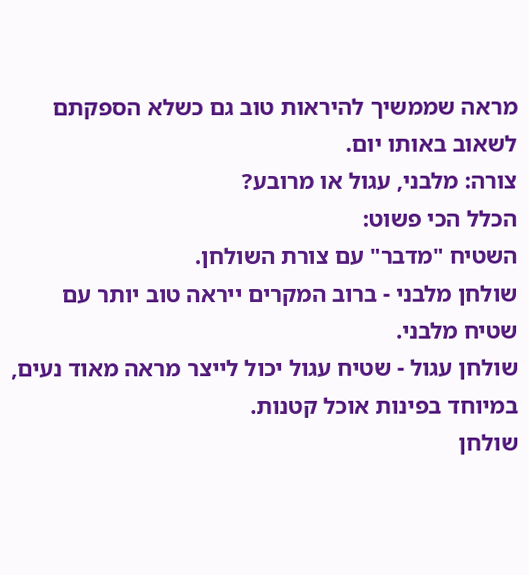מראה שממשיך להיראות טוב גם כשלא הספקתם לשאוב באותו יום.
צורה: מלבני, עגול או מרובע?
הכלל הכי פשוט:
השטיח "מדבר" עם צורת השולחן.
שולחן מלבני - ברוב המקרים ייראה טוב יותר עם שטיח מלבני.
שולחן עגול - שטיח עגול יכול לייצר מראה מאוד נעים, במיוחד בפינות אוכל קטנות.
שולחן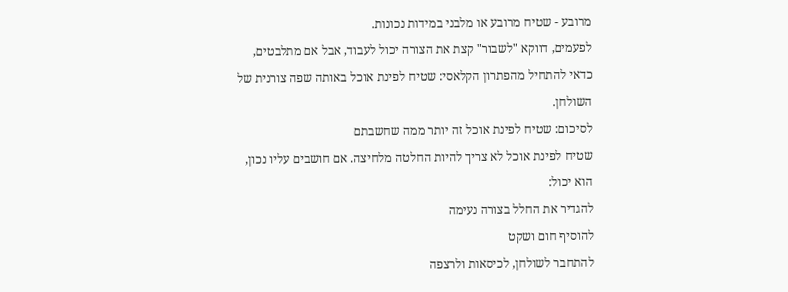מרובע - שטיח מרובע או מלבני במידות נכונות.
לפעמים, דווקא "לשבור" קצת את הצורה יכול לעבוד, אבל אם מתלבטים, כדאי להתחיל מהפתרון הקלאסי: שטיח לפינת אוכל באותה שפה צורנית של השולחן.
לסיכום: שטיח לפינת אוכל זה יותר ממה שחשבתם
שטיח לפינת אוכל לא צריך להיות החלטה מלחיצה. אם חושבים עליו נכון, הוא יכול:
להגדיר את החלל בצורה נעימה
להוסיף חום ושקט
להתחבר לשולחן, לכיסאות ולרצפה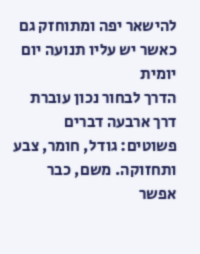להישאר יפה ומתוחזק גם כאשר יש עליו תנועה יום יומית
הדרך לבחור נכון עוברת דרך ארבעה דברים פשוטים: גודל, חומר, צבע ותחזוקה. משם, כבר אפשר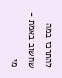להתרכז במה שחשוב באמת - מי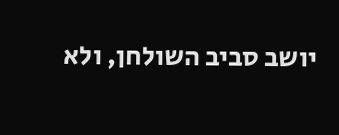יושב סביב השולחן, ולא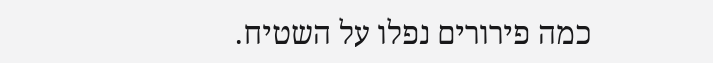כמה פירורים נפלו על השטיח.